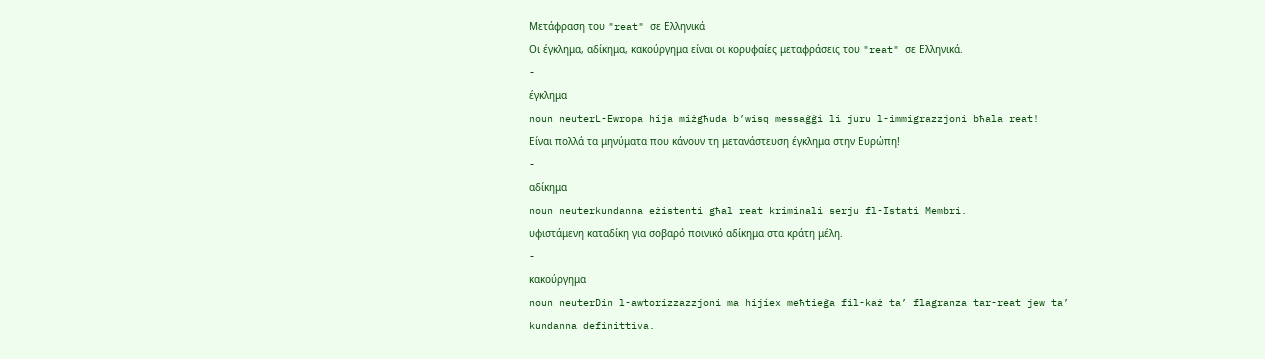Μετάφραση του "reat" σε Ελληνικά
Οι έγκλημα, αδίκημα, κακούργημα είναι οι κορυφαίες μεταφράσεις του "reat" σε Ελληνικά.
-
έγκλημα
noun neuterL-Ewropa hija miżgħuda b’wisq messaġġi li juru l-immigrazzjoni bħala reat!
Είναι πολλά τα μηνύματα που κάνουν τη μετανάστευση έγκλημα στην Ευρώπη!
-
αδίκημα
noun neuterkundanna eżistenti għal reat kriminali serju fl-Istati Membri.
υφιστάμενη καταδίκη για σοβαρό ποινικό αδίκημα στα κράτη μέλη.
-
κακούργημα
noun neuterDin l-awtorizzazzjoni ma hijiex meħtieġa fil-każ ta’ flagranza tar-reat jew ta’ kundanna definittiva.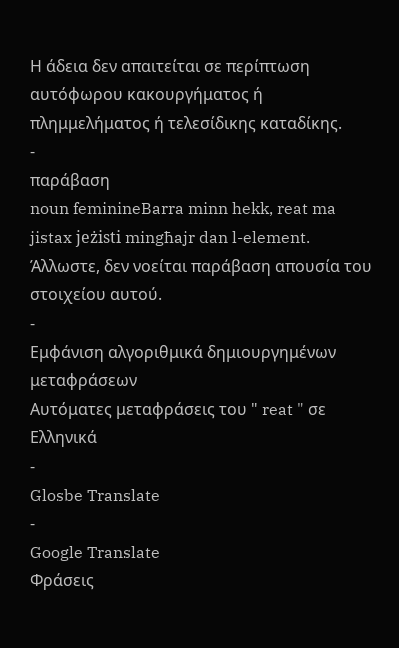Η άδεια δεν απαιτείται σε περίπτωση αυτόφωρου κακουργήματος ή πλημμελήματος ή τελεσίδικης καταδίκης.
-
παράβαση
noun feminineBarra minn hekk, reat ma jistax jeżisti mingħajr dan l-element.
Άλλωστε, δεν νοείται παράβαση απουσία του στοιχείου αυτού.
-
Εμφάνιση αλγοριθμικά δημιουργημένων μεταφράσεων
Αυτόματες μεταφράσεις του " reat " σε Ελληνικά
-
Glosbe Translate
-
Google Translate
Φράσεις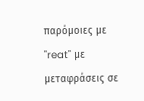παρόμοιες με "reat" με μεταφράσεις σε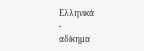Ελληνικά
-
αδίκημα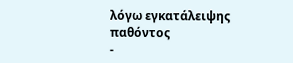λόγω εγκατάλειψης παθόντος
-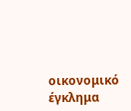οικονομικό έγκλημα